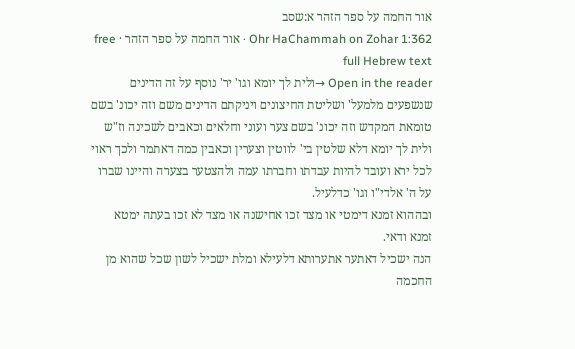אור החמה על ספר הזהר א:שסב
Ohr HaChammah on Zohar 1:362 · אור החמה על ספר הזהר · free full Hebrew text
Open in the reader →ולית לך יומא וגו' יר' נוסף על זה הדינים שנשפעים מלמעל' ושליטת החיצונים ויניקתם הדינים משם וזה יכונ' בשם טומאת המקדש וזה יכונ' בשם צער ועוני וחלאים וכאבים לשכינה וז"ש ולית לך יומא דלא שלטין בי' לווטין וצערין וכאבין כמה דאתמר ולכך ראוי לכל ירא ועובד להיות עבדתו וחברתו עמה ולהצטער בצערה והיינו שברו על ה' אלדי"ו וגו' כדלעיל.
ובההוא זמנא דימטי או מצד זכו אחישנה או מצד לא זכו בעתה ימטא זמנא ודאי.
הנה ישכיל דאתער אתערותא דלעילא ומלת ישכיל לשון שכל שהוא מן החכמה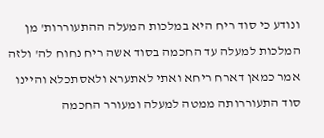ונודע כי סוד ריח היא במלכות המעלה ההתעוררות' מן המלכות למעלה עד החכמה בסוד אשה ריח נחוח לה' ולזה אמר כמאן דארח ריחא ואתי לאתערא ולאסתכלא והיינו סוד התעוררותה ממטה למעלה ומעורר החכמה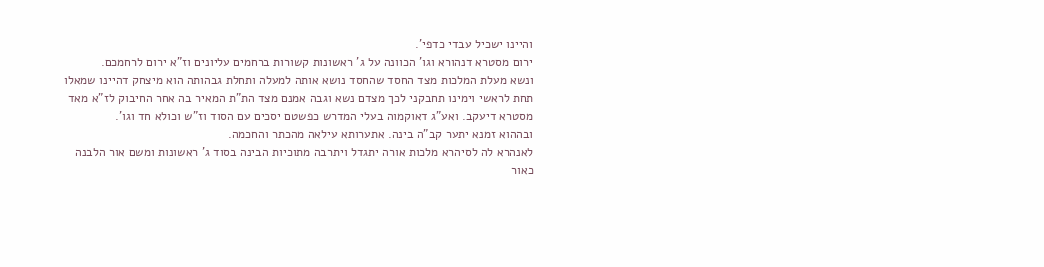והיינו ישכיל עבדי כדפי'.
ירום מסטרא דנהורא וגו' הכוונה על ג' ראשונות קשורות ברחמים עליונים וז"א ירום לרחמכם.
ונשא מעלת המלכות מצד החסד שהחסד נושא אותה למעלה ותחלת גבהותה הוא מיצחק דהיינו שמאלו תחת לראשי וימינו תחבקני לכך מצדם נשא וגבה אמנם מצד הת"ת המאיר בה אחר החיבוק לז"א מאד מסטרא דיעקב. ואע"ג דאוקמוה בעלי המדרש כפשטם יסכים עם הסוד וז"ש וכולא חד וגו'.
ובההוא זמנא יתער קב"ה בינה. אתערותא עילאה מהכתר והחכמה.
לאנהרא לה לסיהרא מלכות אורה יתגדל ויתרבה מתוכיות הבינה בסוד ג' ראשונות ומשם אור הלבנה כאור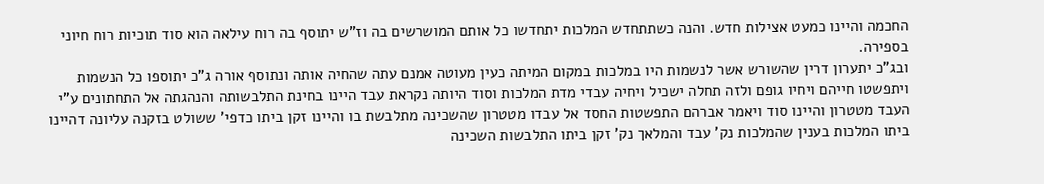החכמה והיינו כמעט אצילות חדש. והנה כשתתחדש המלכות יתחדשו כל אותם המושרשים בה וז"ש יתוסף בה רוח עילאה הוא סוד תוכיות רוח חיוני בספירה.
ובג"כ יתערון דרין שהשורש אשר לנשמות היו במלכות במקום המיתה כעין מעוטה אמנם עתה שהחיה אותה ונתוסף אורה ג"כ יתוספו כל הנשמות ויתפשטו חייהם ויחיו גופם ולזה תחלה ישכיל ויחיה עבדי מדת המלכות וסוד היותה נקראת עבד היינו בחינת התלבשותה והנהגתה אל התחתונים ע"י העבד מטטרון והיינו סוד ויאמר אברהם התפשטות החסד אל עבדו מטטרון שהשכינה מתלבשת בו והיינו זקן ביתו כדפי' ששולט בזקנה עליונה דהיינו ביתו המלכות בענין שהמלכות נק' עבד והמלאך נק' זקן ביתו התלבשות השכינה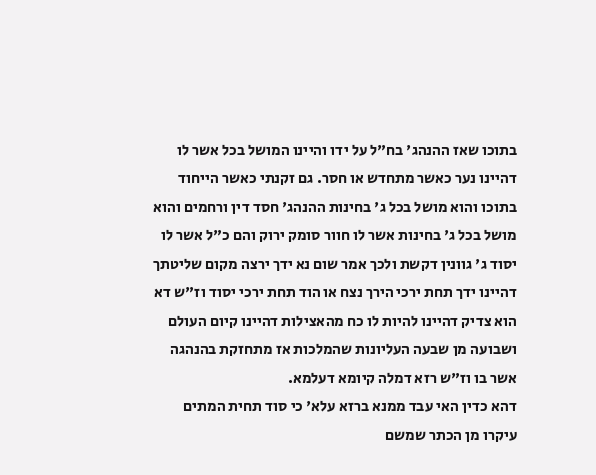בתוכו שאז ההנהג' בח"ל על ידו והיינו המושל בכל אשר לו דהיינו נער כאשר מתחדש או חסר. גם זקנתי כאשר הייחוד בתוכו והוא מושל בכל ג' בחינות ההנהג' חסד דין ורחמים והוא מושל בכל ג' בחינות אשר לו חוור סומק ירוק והם כ"ל אשר לו יסוד ג' גוונין דקשת ולכך אמר שום נא ידך ירצה מקום שליטתך דהיינו ידך תחת ירכי הירך נצח או הוד תחת ירכי יסוד וז"ש דא הוא צדיק דהיינו להיות לו כח מהאצילות דהיינו קיום העולם ושבועה מן שבעה העליונות שהמלכות אז מתחזקת בהנהגה אשר בו וז"ש רזא דמלה קיומא דעלמא.
דהא כדין האי עבד ממנא ברזא עלא' כי סוד תחית המתים עיקרו מן הכתר שמשם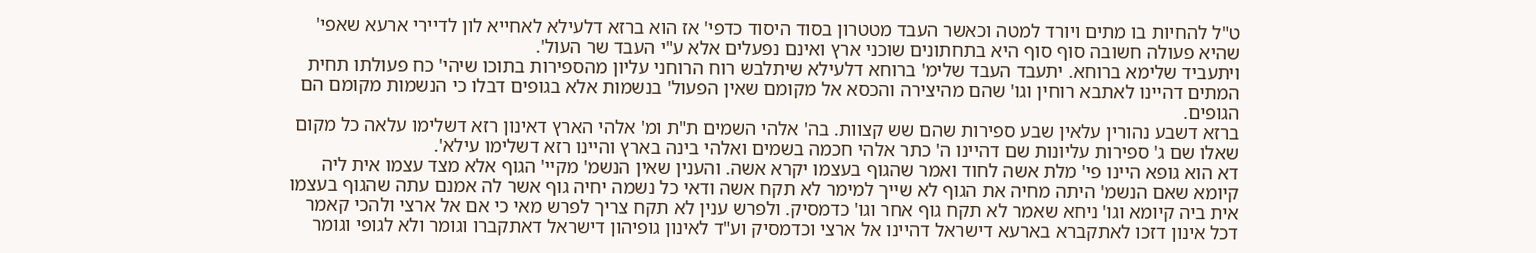ט"ל להחיות בו מתים ויורד למטה וכאשר העבד מטטרון בסוד היסוד כדפי' אז הוא ברזא דלעילא לאחייא לון לדיירי ארעא שאפי' שהיא פעולה חשובה סוף סוף היא בתחתונים שוכני ארץ ואינם נפעלים אלא ע"י העבד שר העול'.
ויתעביד שלימא ברוחא. יתעבד העבד שלימ' ברוחא דלעילא שיתלבש רוח הרוחני עליון מהספירות בתוכו שיהי' כח פעולתו תחית המתים דהיינו לאתבא רוחין וגו' שהם מהיצירה והכסא אל מקומם שאין הפעול' בנשמות אלא בגופים דבלו כי הנשמות מקומם הם הגופים.
ברזא דשבע נהורין עלאין שבע ספירות שהם שש קצוות. בה' אלהי השמים ת"ת ומ' אלהי הארץ דאינון רזא דשלימו עלאה כל מקום שאלו שם ג' ספירות עליונות שם דהיינו ה' כתר אלהי חכמה בשמים ואלהי בינה בארץ והיינו רזא דשלימו עילא'.
דא הוא גופא היינו פי' מלת אשה לחוד ואמר שהגוף בעצמו יקרא אשה. והענין שאין הנשמ' מקיי' הגוף אלא מצד עצמו אית ליה קיומא שאם הנשמ' היתה מחיה את הגוף לא שייך למימר לא תקח אשה ודאי כל נשמה יחיה גוף אשר לה אמנם עתה שהגוף בעצמו אית ביה קיומא וגו' ניחא שאמר לא תקח גוף אחר וגו' כדמסיק. ולפרש ענין לא תקח צריך לפרש מאי כי אם אל ארצי ולהכי קאמר דכל אינון דזכו לאתקברא בארעא דישראל דהיינו אל ארצי וכדמסיק וע"ד לאינון גופיהון דישראל דאתקברו וגומר ולא לגופי וגומר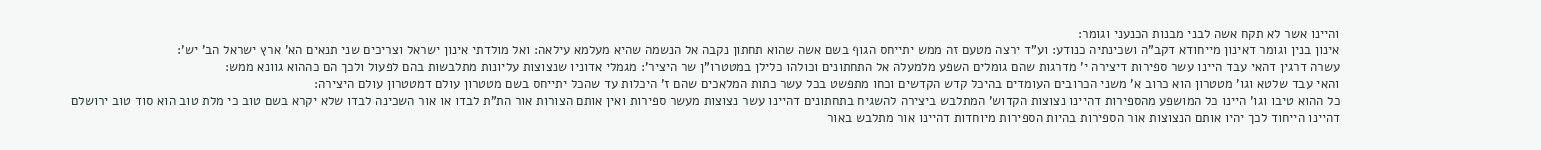והיינו אשר לא תקח אשה לבני מבנות הכנעני וגומר:
אינון בנין וגומר דאינון מייחודא דקב"ה ושכינתיה כנודע: וע"ד ירצה מטעם זה ממש יתייחס הגוף בשם אשה שהוא תחתון נקבה אל הנשמה שהיא מעלמא עילאה: ואל מולדתי אינון ישראל וצריכים שני תנאים הא' ארץ ישראל הב' יש':
עשרה דרגין דהאי עבד היינו עשר ספירות דיצירה י' מדרגות שהם גומלים השפע מלמעלה אל התחתונים וכולהו כלילן במטטרו"ן שר היציר': מגמלי אדוניו שנצוצות עליונות מתלבשות בהם לפעול ולכך הם כההוא גוונא ממש:
והאי עבד שלטא וגו' מטטרון הוא כרוב א' משני הכרובים העומדים בהיכל קדש הקדשים וכחו מתפשט בכל עשר כתות המלאכים שהם ז' היכלות עד שהכל יתייחס בשם מטטרון עולם דמטטרון עולם היצירה:
כל ההוא טיבו וגו' היינו כל המושפע מהספירות דהיינו נצוצות הקדוש' המתלבש ביצירה להשגיח בתחתונים דהיינו עשר נצוצות מעשר ספירות ואין אותם הצורות אור הת"ת לבדו או אור השכינה לבדו שלא יקרא בשם טוב כי מלת טוב הוא סוד טוב ירושלם דהיינו הייחוד לכך יהיו אותם הנצוצות אור הספירות בהיות הספירות מיוחדות דהיינו אור מתלבש באור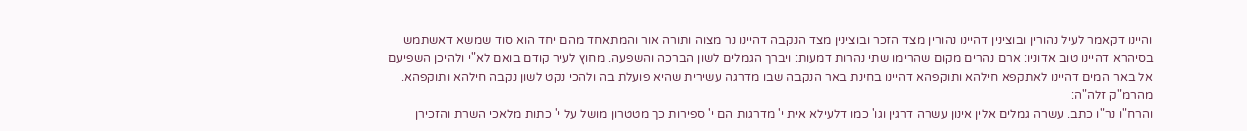והיינו דקאמר לעיל נהורין ובוצינין דהיינו נהורין מצד הזכר ובוצינין מצד הנקבה דהיינו נר מצוה ותורה אור והמתאחד מהם יחד הוא סוד שמשא דאשתמש בסיהרא דהיינו טוב אדוניו: ארם נהרים מקום שהרימו שתי נהרות דמעות: ויברך הגמלים לשון הברכה והשפעה. מחוץ לעיר קודם בואם לא"י ולהיכן השפיעם אל באר המים דהיינו לאתקפא חילהא ותוקפהא דהיינו בחינת באר הנקבה שבו מדרגה עשירית שהיא פועלת בה ולהכי נקט לשון נקבה חילהא ותוקפהא. מהרמ"ק זלה"ה:
והרח"ו נר"ו כתב. עשרה גמלים אלין אינון עשרה דרגין וגו' כמו דלעילא אית י' מדרגות הם י' ספירות כך מטטרון מושל על י' כתות מלאכי השרת והזכירן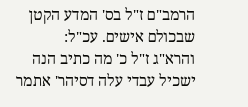הרמב"ם ז"ל בס' המדע הקטן שבכולם אישים. עכ"ל:
והרא"ג ז"ל כ' מה כתיב הנה ישכיל עבדי עלה דסיהר' אתמר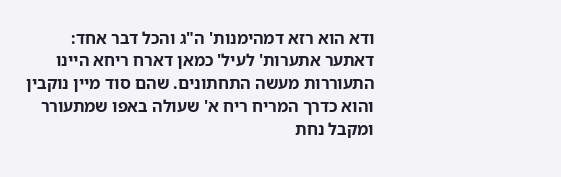ודא הוא רזא דמהימנות' ה"ג והכל דבר אחד: דאתער אתערות' לעיל' כמאן דארח ריחא היינו התעוררות מעשה התחתונים. שהם סוד מיין נוקבין והוא כדרך המריח ריח א' שעולה באפו שמתעורר ומקבל נחת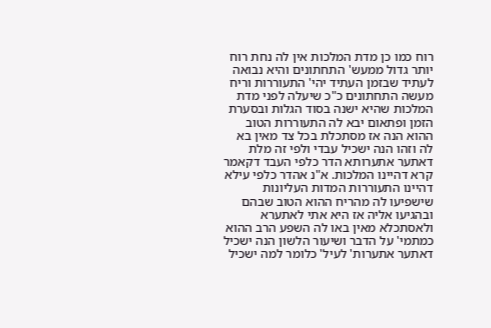רוח כמו כן מדת המלכות אין לה נחת רוח יותר גדול ממעש' התחתונים והיא נבואה לעתיד שבזמן העתיד יהי' התעוררות וריח מעשה התחתונים כ"כ שיעלה לפני מדת המלכות שהיא ישנה בסוד הגלות ובסערת הזמן ופתאום יבא לה התעוררות הטוב ההוא הנה אז מסתכלת בכל צד מאין בא לה וזהו הנה ישכיל עבדי ולפי זה מלת דאתער אתערותא הדר כלפי העבד דקאמר קרא דהיינו המלכות. א"נ אהדר כלפי עילא דהיינו התעוררות המדות העליונות שישפיעו לה מהריח ההוא הטוב שבהם ובהגיעו אליה אז היא אתי לאתערא ולאסתכלא מאין באו לה השפע הרב ההוא כמתמי' על הדבר ושיעור הלשון הנה ישכיל דאתער אתערות' לעיל' כלומר למה ישכיל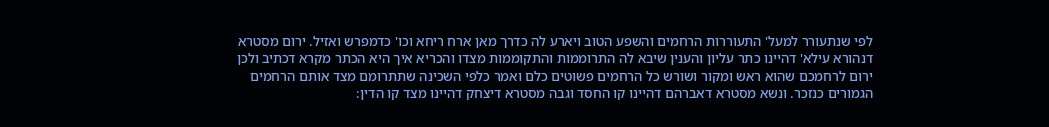לפי שנתעורר למעל' התעוררות הרחמים והשפע הטוב ויארע לה כדרך מאן ארח ריחא וכו' כדמפרש ואזיל. ירום מסטרא דנהורא עילא' דהיינו כתר עליון והענין שיבא לה התרוממות והתקוממות מצדו והכריא איך היא הכתר מקרא דכתיב ולכן ירום לרחמכם שהוא ראש ומקור ושורש כל הרחמים פשוטים כלם ואמר כלפי השכינה שתתרומם מצד אותם הרחמים הגמורים כנזכר. ונשא מסטרא דאברהם דהיינו קו החסד וגבה מסטרא דיצחק דהיינו מצד קו הדין: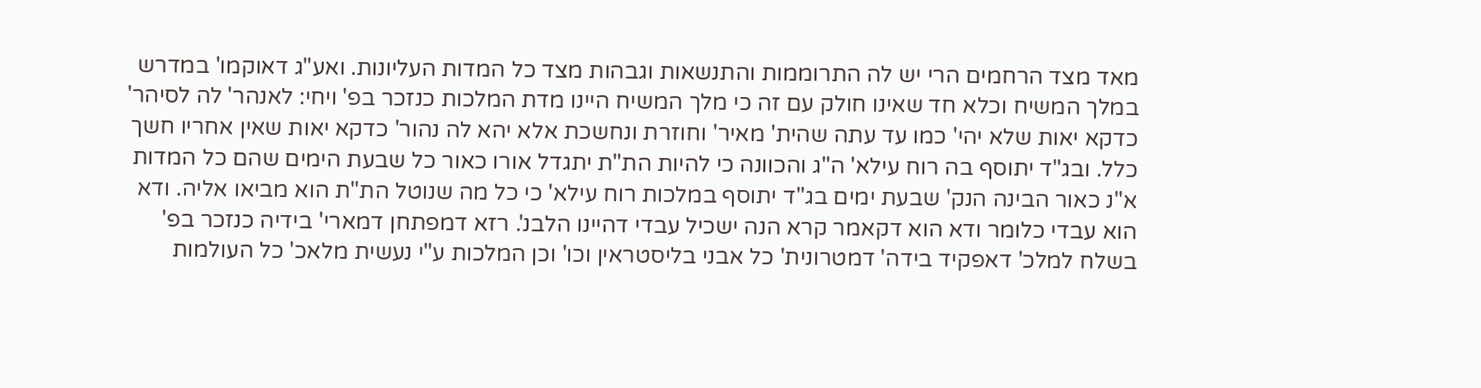מאד מצד הרחמים הרי יש לה התרוממות והתנשאות וגבהות מצד כל המדות העליונות. ואע"ג דאוקמו' במדרש במלך המשיח וכלא חד שאינו חולק עם זה כי מלך המשיח היינו מדת המלכות כנזכר בפ' ויחי: לאנהר' לה לסיהר' כדקא יאות שלא יהי' כמו עד עתה שהית' מאיר' וחוזרת ונחשכת אלא יהא לה נהור' כדקא יאות שאין אחריו חשך כלל. ובג"ד יתוסף בה רוח עילא' ה"ג והכוונה כי להיות הת"ת יתגדל אורו כאור כל שבעת הימים שהם כל המדות א"נ כאור הבינה הנק' שבעת ימים בג"ד יתוסף במלכות רוח עילא' כי כל מה שנוטל הת"ת הוא מביאו אליה. ודא הוא עבדי כלומר ודא הוא דקאמר קרא הנה ישכיל עבדי דהיינו הלבנ'. רזא דמפתחן דמארי' בידיה כנזכר בפ' בשלח למלכ' דאפקיד בידה' דמטרונית' כל אבני בליסטראין וכו' וכן המלכות ע"י נעשית מלאכ' כל העולמות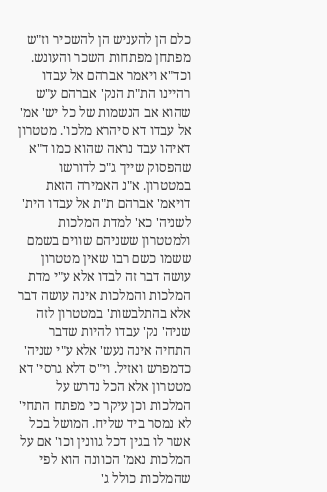כלם הן להעניש הן להשכיר וז"ש מפתחן מפתחות השכר והעונש. וכד"א ויאמר אברהם אל עבדו רהיינו הת"ת הנק' אברהם ע"ש שהוא אב הנשמות של כל יש' אמ' אל עבדו דא סיהרא מלכו'. מטטרון דאיהו עבד נראה שהוא כמו ד"א שהפסוק שייך ג"כ לדורשו במטטרון. א"נ האמירה הזאת דויאמ' אברהם ת"ת אל עבדו הית' לשניה' כא' למדת המלכות ולמטטרון ששניהם שווים בשמם ששמו כשם רבו שאין מטטרון עושה דבר זה לבדו אלא ע"י מדת המלכות והמלכות אינה עושה דבר אלא בהתלבשות' במטטרון לזה שניה' נק' עבדו להיות שדבר התחיה אינה נעש' אלא ע"י שניה' כדמפרש ואזיל. וי"ס דלא גרסי' דא מטטרון אלא הכל נדרש על המלכות וכן עיקר כי מפתח התחי' לא נמסר ביד שליח. המושל בכל אשר לו בגין דכל גוונין וכו' אם על המלכות נאמ' הכוונה הוא לפי שהמלכות כולל ג'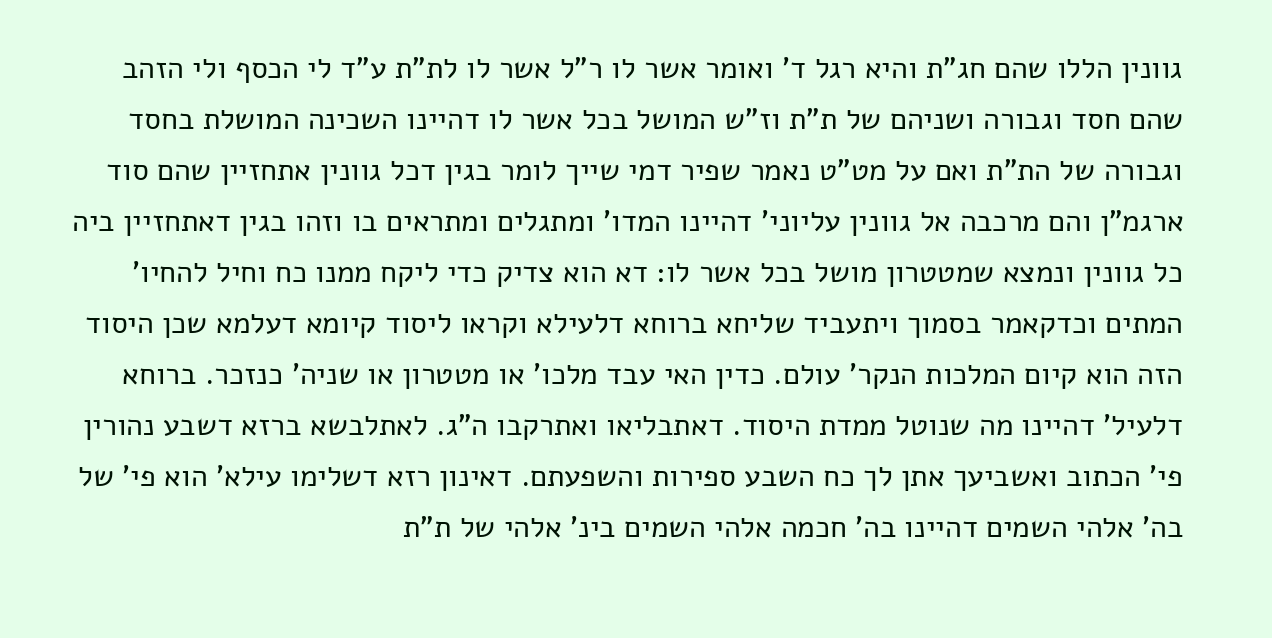גוונין הללו שהם חג"ת והיא רגל ד' ואומר אשר לו ר"ל אשר לו לת"ת ע"ד לי הכסף ולי הזהב שהם חסד וגבורה ושניהם של ת"ת וז"ש המושל בכל אשר לו דהיינו השכינה המושלת בחסד וגבורה של הת"ת ואם על מט"ט נאמר שפיר דמי שייך לומר בגין דכל גוונין אתחזיין שהם סוד ארגמ"ן והם מרכבה אל גוונין עליוני' דהיינו המדו' ומתגלים ומתראים בו וזהו בגין דאתחזיין ביה כל גוונין ונמצא שמטטרון מושל בכל אשר לו: דא הוא צדיק כדי ליקח ממנו כח וחיל להחיו' המתים וכדקאמר בסמוך ויתעביד שליחא ברוחא דלעילא וקראו ליסוד קיומא דעלמא שכן היסוד הזה הוא קיום המלכות הנקר' עולם. כדין האי עבד מלכו' או מטטרון או שניה' כנזכר. ברוחא דלעיל' דהיינו מה שנוטל ממדת היסוד. דאתבליאו ואתרקבו ה"ג. לאתלבשא ברזא דשבע נהורין פי' הכתוב ואשביעך אתן לך כח השבע ספירות והשפעתם. דאינון רזא דשלימו עילא' הוא פי' של בה' אלהי השמים דהיינו בה' חכמה אלהי השמים בינ' אלהי של ת"ת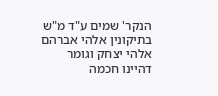הנקר' שמים ע"ד מ"ש בתיקונין אלהי אברהם אלהי יצחק וגומר דהיינו חכמה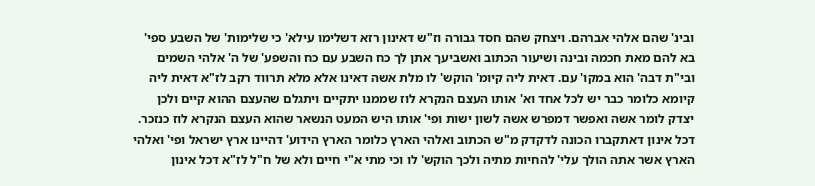ובינ' שהם אלהי אברהם. ויצחק שהם חסד גבורה וז"ש דאינון רזא דשלימו עילא' כי שלימות' של השבע ספי' בא להם מאת חכמה ובינה ושיעור הכתוב ואשביעך אתן לך כח השבע עם כח והשפע' של ה' אלהי השמים ובי"ת דבה' הוא במקו' עם. דאית ליה קיומ' הוקש' לו מלת אשה דאינו אלא מלא תרווד רקב לז"א דאית ליה קיומא כלומר כבר יש לכל אחד וא' אותו העצם הנקרא לוז שממנו יתקיים ויתגלם שהעצם ההוא קיים ולכן יצדק לומר אשה ואפשר דמפרש אשה לשון ישות ופי' אותו היש המעט הנשאר שהוא העצם הנקרא לוז כנזכר. דכל אינון דאתקברו הכונה לדקדק מ"ש הכתוב ואלהי הארץ כלומר הארץ הידוע' דהיינו ארץ ישראל ופי' ואלהי הארץ אשר אתה הולך עלי' להחיות מתיה ולכך הוקש' לו וכי מתי א"י חיים ולא של ח"ל לז"א דכל אינון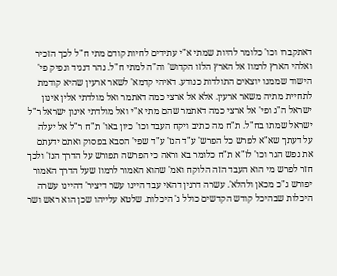דאתקברו וכו' כלומר להיות שמתי א"י עתידים לחיות קודם מתי ח"ל לכך הזכיר ואלהי הארץ לרמוז אל הארץ הלזו הקדוש' וה"ה למתי ח"ל. נהר דנגיד ונפיק פי' הישוד שממנו יוצאים התולדות כנודע. דאיהי קדמא' לשאר ארעין שהיא קודמת לתחיית מתיה משאר ארעין. אלא אל ארצי כמה דאתמר ואל מולדתי אלין אינון ישראל ה"ג ופי' אל ארצי כמה דאתמר שהם מתי א"י ואל מולדתי אינון ישראל ר"ל ישראל שמתו בח"ל. ת"ח מה כתיב ויקח העבד וכו' כיון באו' ת"ח ר"ל אל יעלה על דעתך שא"א לפרש כל הפרש' ע"ד הנז' ע"ד שפי' הסבא בפסוק ואתם ידעתם את נפש הגר וכו' לז"א ת"ח כלומר בא וראה כי הפרשה תפורש על הדרך הנז' ולכך חזר לפרש מי הוא העבד הזה הלוקח ואמ' שהוא האמור לרמוז שעל הדרך האמור יפורש ג"כ מכאן ולהלא'. עשרה דרגין דהאי עבד היינו עשר דיציר' דהיינו עשרה היכלות שבהיכל קודש הקדשים כולל ג' היכלות. שלטא עלייהו שכן הוא ראש ושר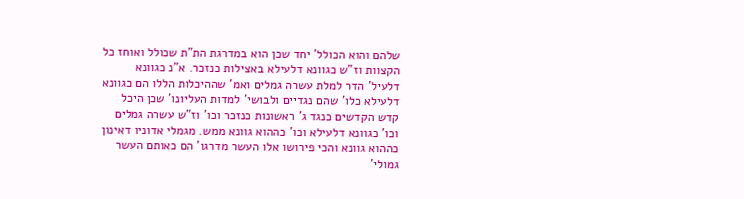שלהם והוא הכולל' יחד שכן הוא במדרגת הת"ת שכולל ואוחז כל הקצוות וז"ש כגוונא דלעילא באצילות כנזכר. א"נ כגוונא דלעיל' הדר למלת עשרה גמלים ואמ' שההיכלות הללו הם כגוונא דלעילא כלו' שהם נגדיים ולבושי' למדות העליונו' שכן היכל קדש הקדשים כנגד ג' ראשונות כנזכר וכו' וז"ש עשרה גמלים וכו' כגוונא דלעילא וכו' כההוא גוונא ממש. מגמלי אדוניו דאינון כההוא גוונא והכי פירושו אלו העשר מדרגו' הם כאותם העשר גמולי'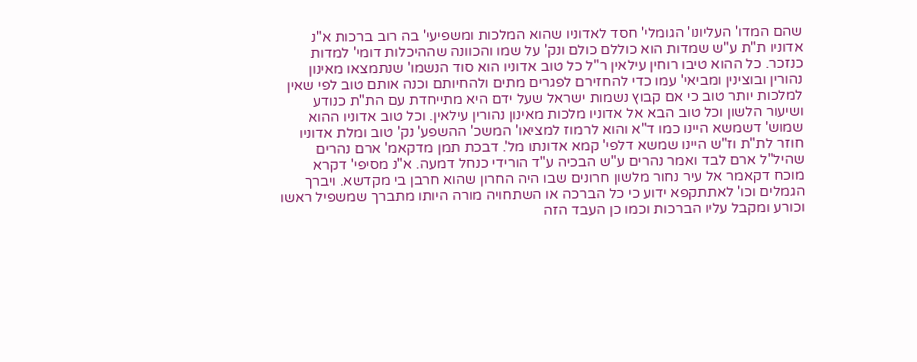שהם המדו' העליונו' הגומלי' חסד לאדוניו שהוא המלכות ומשפיעי' בה רוב ברכות א"נ אדוניו ת"ת ע"ש שמדות הוא כוללם כולם ונק' על שמו והכוונה שההיכלות דומי' למדות כנזכר. כל ההוא טיבו רוחין עילאין ר"ל כל טוב אדוניו הוא סוד הנשמו' שנתמצאו מאינון נהורין ובוצינין ומביאי' עמו כדי להחזירם לפגרים מתים ולהחיותם וכנה אותם טוב לפי שאין למלכות יותר טוב כי אם קבוץ נשמות ישראל שעל ידם היא מתייחדת עם הת"ת כנודע ושיעור הלשון וכל טוב הבא אל אדוניו מלכות מאינון נהורין עילאין. וכל טוב אדוניו ההוא שמוש' דשמשא היינו כמו ד"א והוא לרמוז למציאו' המשכ' ההשפע' נק' טוב ומלת אדוניו חוזר לת"ת וז"ש היינו שמשא דלפי' קמא אדונתו מל'. דבכת תמן מדקאמ' ארם נהרים שהיל"ל ארם לבד ואמר נהרים ע"ש הבכיה ע"ד הורידי כנחל דמעה. א"נ מסיפי' דקרא מוכח דקאמר אל עיר נחור מלשון חרונים שבו היה החרון שהוא חרבן בי מקדשא. ויברך הגמלים וכו' לאתתקפא ידוע כי כל הברכה או השתחויה מורה היותו מתברך שמשפיל ראשו וכורע ומקבל עליו הברכות וכמו כן העבד הזה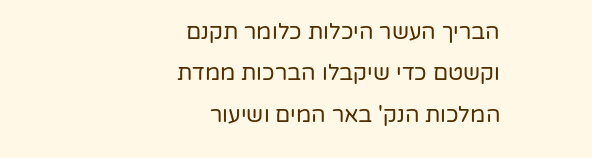הבריך העשר היכלות כלומר תקנם וקשטם כדי שיקבלו הברכות ממדת המלכות הנק' באר המים ושיעור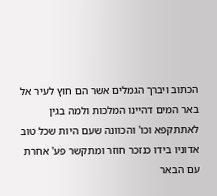הכתוב ויברך הגמלים אשר הם חוץ לעיר אל באר המים דהיינו המלכות ולמה בגין לאתתקפא וכו' והכוונה שעם היות שכל טוב אדוניו בידו כנזכר חוזר ומתקשר פע' אחרת עם הבאר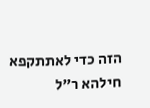הזה כדי לאתתקפא חילהא ר"ל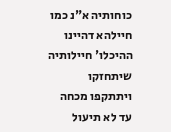כוחותיה א"נ כמו חיילהא דהיינו ההיכלו' חיילותיה שיתחזקו ויתתקפו מכחה עד לא תיעול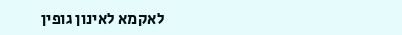לאקמא לאינון גופין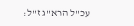עכ"ל הרא"ג ז"ל: